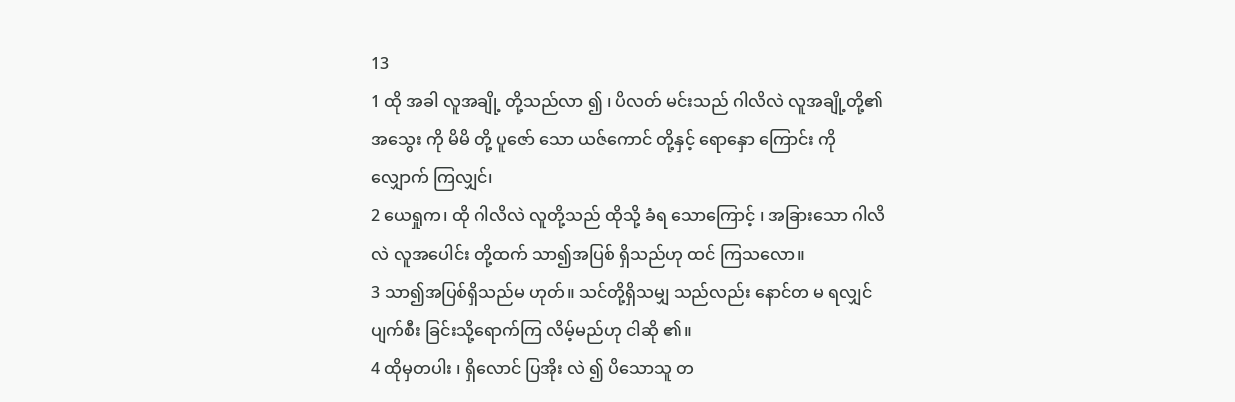13
1 ထို အခါ လူအချို့ တို့သည်လာ ၍ ၊ ပိလတ် မင်းသည် ဂါလိလဲ လူအချို့တို့၏အသွေး ကို မိမိ တို့ ပူဇော် သော ယဇ်ကောင် တို့နှင့် ရောနှော ကြောင်း ကို လျှောက် ကြလျှင်၊
2 ယေရှုက၊ ထို ဂါလိလဲ လူတို့သည် ထိုသို့ ခံရ သောကြောင့် ၊ အခြားသော ဂါလိလဲ လူအပေါင်း တို့ထက် သာ၍အပြစ် ရှိသည်ဟု ထင် ကြသလော။
3 သာ၍အပြစ်ရှိသည်မ ဟုတ်။ သင်တို့ရှိသမျှ သည်လည်း နောင်တ မ ရလျှင် ပျက်စီး ခြင်းသို့ရောက်ကြ လိမ့်မည်ဟု ငါဆို ၏။
4 ထိုမှတပါး ၊ ရှိလောင် ပြအိုး လဲ ၍ ပိသောသူ တ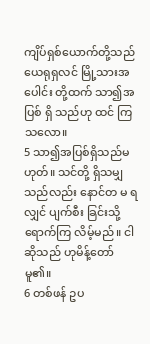ကျိပ်ရှစ်ယောက်တို့သည် ယေရုရှလင် မြို့သားအပေါင်း တို့ထက် သာ၍အပြစ် ရှိ သည်ဟု ထင် ကြသလော။
5 သာ၍အပြစ်ရှိသည်မ ဟုတ်။ သင်တို့ ရှိသမျှ သည်လည်း နောင်တ မ ရလျှင် ပျက်စီး ခြင်းသို့ရောက်ကြ လိမ့်မည်။ ငါ ဆိုသည် ဟုမိန့်တော်မူ၏။
6 တစ်ဖန် ဥပ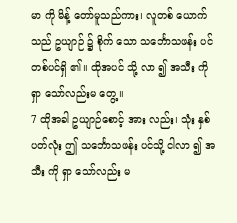မာ ကို မိန့် တော်မူသည်ကား၊ လူတစ် ယောက်သည် ဥယျာဉ် ၌ စိုက် သော သင်္ဘောသဖန်း ပင် တစ်ပင်ရှိ ၏။ ထိုအပင် သို့ လာ ၍ အသီး ကိုရှာ သော်လည်းမ တွေ့ ။
7 ထိုအခါ ဥယျာဉ်စောင့် အား လည်း၊ သုံး နှစ် ပတ်လုံး ဤ သင်္ဘောသဖန်း ပင်သို့ ငါလာ ၍ အသီး ကို ရှာ သော်လည်း မ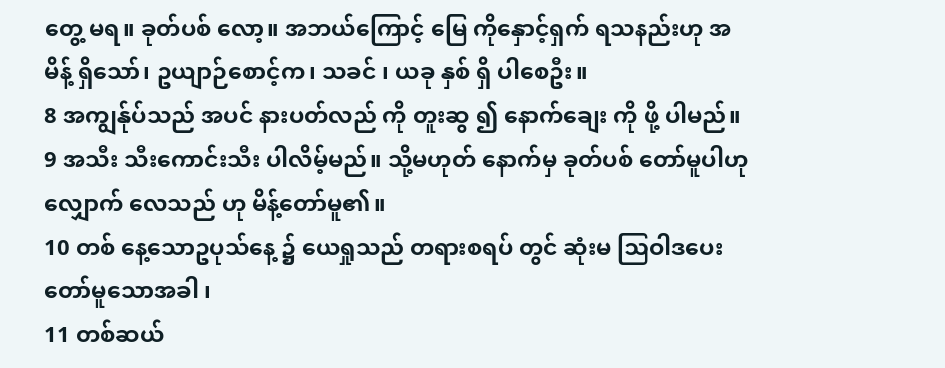တွေ့ မရ။ ခုတ်ပစ် လော့။ အဘယ်ကြောင့် မြေ ကိုနှောင့်ရှက် ရသနည်းဟု အမိန့် ရှိသော်၊ ဥယျာဉ်စောင့်က၊ သခင် ၊ ယခု နှစ် ရှိ ပါစေဦး။
8 အကျွန်ုပ်သည် အပင် နားပတ်လည် ကို တူးဆွ ၍ နောက်ချေး ကို ဖို့ ပါမည်။
9 အသီး သီးကောင်းသီး ပါလိမ့်မည်။ သို့မဟုတ် နောက်မှ ခုတ်ပစ် တော်မူပါဟုလျှောက် လေသည် ဟု မိန့်တော်မူ၏။
10 တစ် နေ့သောဥပုသ်နေ့ ၌ ယေရှုသည် တရားစရပ် တွင် ဆုံးမ ဩဝါဒပေးတော်မူသောအခါ ၊
11 တစ်ဆယ်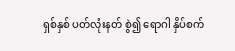ရှစ်နှစ် ပတ်လုံးနတ် စွဲ၍ ရောဂါ နှိပ်စက်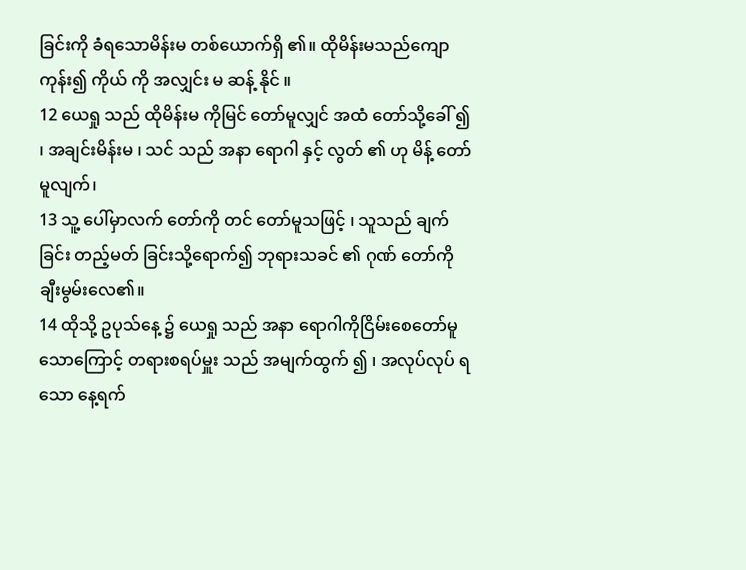ခြင်းကို ခံရသောမိန်းမ တစ်ယောက်ရှိ ၏။ ထိုမိန်းမသည်ကျော ကုန်း၍ ကိုယ် ကို အလျှင်း မ ဆန့် နိုင် ။
12 ယေရှု သည် ထိုမိန်းမ ကိုမြင် တော်မူလျှင် အထံ တော်သို့ခေါ် ၍ ၊ အချင်းမိန်းမ ၊ သင် သည် အနာ ရောဂါ နှင့် လွတ် ၏ ဟု မိန့် တော်မူလျက်၊
13 သူ့ ပေါ်မှာလက် တော်ကို တင် တော်မူသဖြင့် ၊ သူသည် ချက်ခြင်း တည့်မတ် ခြင်းသို့ရောက်၍ ဘုရားသခင် ၏ ဂုဏ် တော်ကို ချီးမွမ်းလေ၏။
14 ထိုသို့ ဥပုသ်နေ့ ၌ ယေရှု သည် အနာ ရောဂါကိုငြိမ်းစေတော်မူသောကြောင့် တရားစရပ်မှူး သည် အမျက်ထွက် ၍ ၊ အလုပ်လုပ် ရ သော နေ့ရက်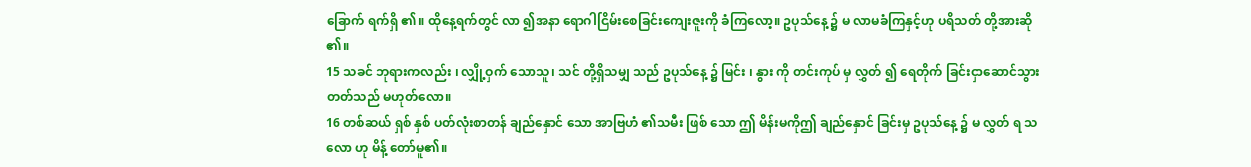ခြောက် ရက်ရှိ ၏။ ထိုနေ့ရက်တွင် လာ ၍အနာ ရောဂါငြိမ်းစေခြင်းကျေးဇူးကို ခံကြလော့။ ဥပုသ်နေ့ ၌ မ လာမခံကြနှင့်ဟု ပရိသတ် တို့အားဆို ၏။
15 သခင် ဘုရားကလည်း ၊ လျှို့ဝှက် သောသူ၊ သင် တို့ရှိသမျှ သည် ဥပုသ်နေ့ ၌ မြင်း ၊ နွား ကို တင်းကုပ် မှ လွှတ် ၍ ရေတိုက် ခြင်းငှာဆောင်သွား တတ်သည် မဟုတ်လော။
16 တစ်ဆယ် ရှစ် နှစ် ပတ်လုံးစာတန် ချည်နှောင် သော အာဗြဟံ ၏သမီး ဖြစ် သော ဤ မိန်းမကိုဤ ချည်နှောင် ခြင်းမှ ဥပုသ်နေ့ ၌ မ လွှတ် ရ သလော ဟု မိန့် တော်မူ၏။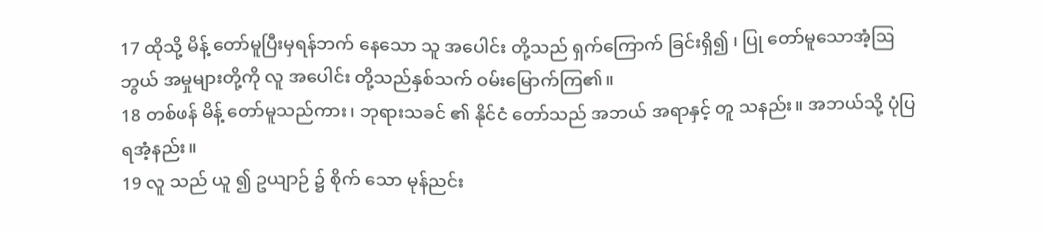17 ထိုသို့ မိန့် တော်မူပြီးမှရန်ဘက် နေသော သူ အပေါင်း တို့သည် ရှက်ကြောက် ခြင်းရှိ၍ ၊ ပြု တော်မူသောအံ့ဩဘွယ် အမှုများတို့ကို လူ အပေါင်း တို့သည်နှစ်သက် ဝမ်းမြောက်ကြ၏။
18 တစ်ဖန် မိန့် တော်မူသည်ကား၊ ဘုရားသခင် ၏ နိုင်ငံ တော်သည် အဘယ် အရာနှင့် တူ သနည်း။ အဘယ်သို့ ပုံပြ ရအံ့နည်း။
19 လူ သည် ယူ ၍ ဥယျာဉ် ၌ စိုက် သော မုန်ညင်း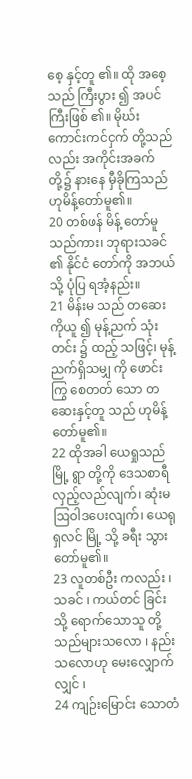စေ့ နှင့်တူ ၏။ ထို အစေ့သည် ကြီးပွား ၍ အပင် ကြီးဖြစ် ၏။ မိုဃ်း ကောင်းကင်ငှက် တို့သည်လည်း အကိုင်းအခက် တို့၌ နားနေ မှီခိုကြသည် ဟုမိန့်တော်မူ၏။
20 တစ်ဖန် မိန့် တော်မူသည်ကား၊ ဘုရားသခင် ၏ နိုင်ငံ တော်ကို အဘယ်သို့ ပုံပြ ရအံ့နည်း။
21 မိန်းမ သည် တဆေး ကိုယူ ၍ မုန့်ညက် သုံး တင်း ၌ ထည့် သဖြင့်၊ မုန့်ညက်ရှိသမျှ ကို ဖောင်းကြွ စေတတ် သော တဆေးနှင့်တူ သည် ဟုမိန့်တော်မူ၏။
22 ထိုအခါ ယေရှုသည် မြို့ ရွာ တို့ကို ဒေသစာရီ လှည့်လည်လျက်၊ ဆုံးမ ဩဝါဒပေးလျက်၊ ယေရုရှလင် မြို့ သို့ ခရီး သွား တော်မူ၏။
23 လူတစ်ဦး ကလည်း ၊ သခင် ၊ ကယ်တင် ခြင်းသို့ ရောက်သောသူ တို့သည်များသလော ၊ နည်း သလောဟု မေးလျှောက် လျှင် ၊
24 ကျဉ်းမြောင်း သောတံ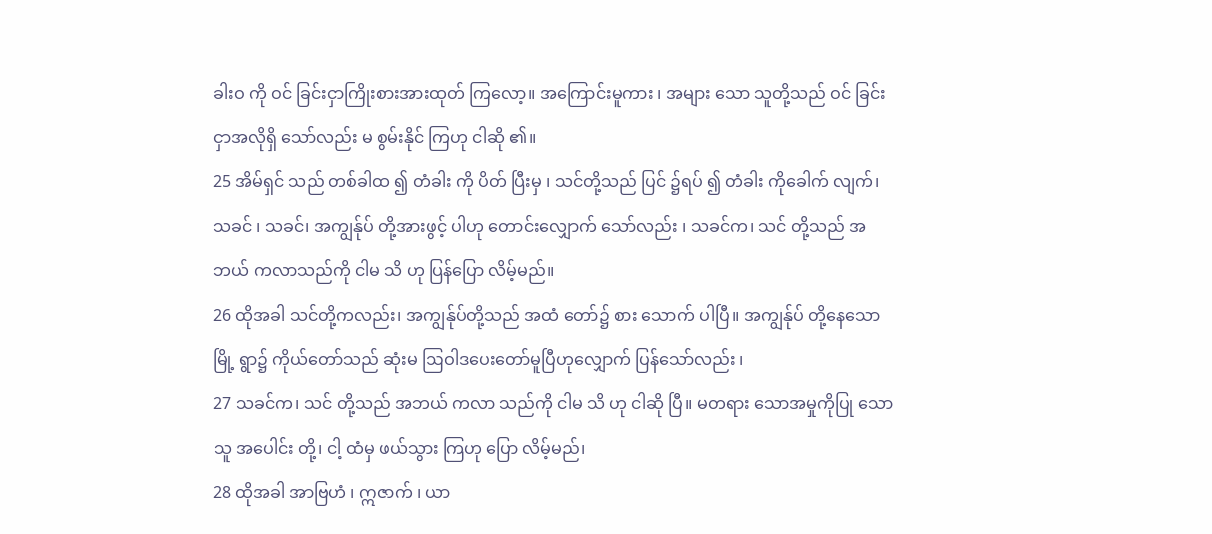ခါးဝ ကို ဝင် ခြင်းငှာကြိုးစားအားထုတ် ကြလော့။ အကြောင်းမူကား ၊ အများ သော သူတို့သည် ဝင် ခြင်းငှာအလိုရှိ သော်လည်း မ စွမ်းနိုင် ကြဟု ငါဆို ၏။
25 အိမ်ရှင် သည် တစ်ခါထ ၍ တံခါး ကို ပိတ် ပြီးမှ ၊ သင်တို့သည် ပြင် ၌ရပ် ၍ တံခါး ကိုခေါက် လျက်၊ သခင် ၊ သခင်၊ အကျွန်ုပ် တို့အားဖွင့် ပါဟု တောင်းလျှောက် သော်လည်း ၊ သခင်က၊ သင် တို့သည် အဘယ် ကလာသည်ကို ငါမ သိ ဟု ပြန်ပြော လိမ့်မည်။
26 ထိုအခါ သင်တို့ကလည်း၊ အကျွန်ုပ်တို့သည် အထံ တော်၌ စား သောက် ပါပြီ။ အကျွန်ုပ် တို့နေသော မြို့ ရွာ၌ ကိုယ်တော်သည် ဆုံးမ ဩဝါဒပေးတော်မူပြီဟုလျှောက် ပြန်သော်လည်း ၊
27 သခင်က၊ သင် တို့သည် အဘယ် ကလာ သည်ကို ငါမ သိ ဟု ငါဆို ပြီ။ မတရား သောအမှုကိုပြု သောသူ အပေါင်း တို့၊ ငါ့ ထံမှ ဖယ်သွား ကြဟု ပြော လိမ့်မည်၊
28 ထိုအခါ အာဗြဟံ ၊ ဣဇာက် ၊ ယာ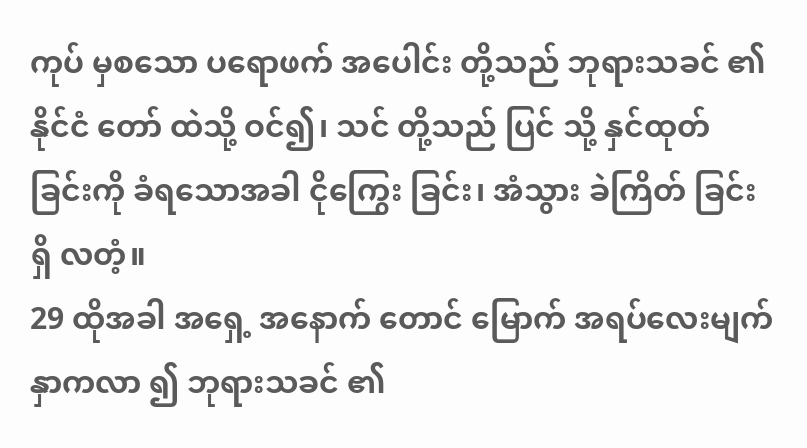ကုပ် မှစသော ပရောဖက် အပေါင်း တို့သည် ဘုရားသခင် ၏ နိုင်ငံ တော် ထဲသို့ ဝင်၍၊ သင် တို့သည် ပြင် သို့ နှင်ထုတ် ခြင်းကို ခံရသောအခါ ငိုကြွေး ခြင်း၊ အံသွား ခဲကြိတ် ခြင်းရှိ လတံ့။
29 ထိုအခါ အရှေ့ အနောက် တောင် မြောက် အရပ်လေးမျက်နှာကလာ ၍ ဘုရားသခင် ၏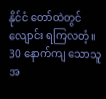နိုင်ငံ တော်ထဲတွင် လျောင်း ရကြလတံ့။
30 နောက်ကျ သောသူ အ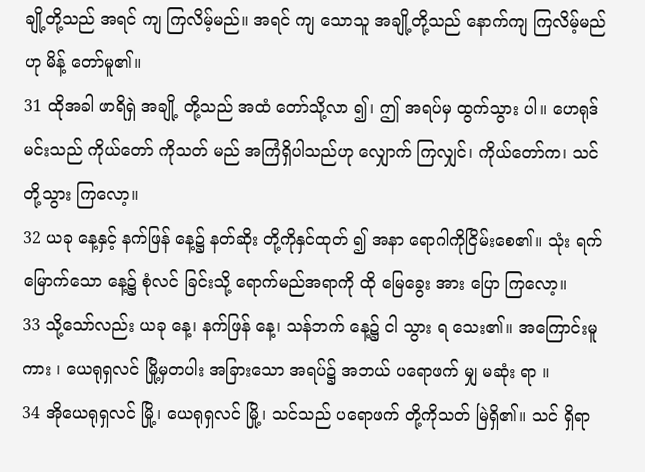ချို့တို့သည် အရင် ကျ ကြလိမ့်မည်။ အရင် ကျ သောသူ အချို့တို့သည် နောက်ကျ ကြလိမ့်မည် ဟု မိန့် တော်မူ၏။
31 ထိုအခါ ဖာရိရှဲ အချို့ တို့သည် အထံ တော်သို့လာ ၍၊ ဤ အရပ်မှ ထွက်သွား ပါ။ ဟေရုဒ် မင်းသည် ကိုယ်တော် ကိုသတ် မည် အကြံရှိပါသည်ဟု လျှောက် ကြလျှင်၊ ကိုယ်တော်က၊ သင်တို့သွား ကြလော့။
32 ယခု နေ့နှင့် နက်ဖြန် နေ့၌ နတ်ဆိုး တို့ကိုနှင်ထုတ် ၍ အနာ ရောဂါကိုငြိမ်းစေ၏။ သုံး ရက်မြောက်သော နေ့၌ စုံလင် ခြင်းသို့ ရောက်မည်အရာကို ထို မြေခွေး အား ပြော ကြလော့။
33 သို့သော်လည်း ယခု နေ့၊ နက်ဖြန် နေ့၊ သန်ဘက် နေ့၌ ငါ သွား ရ သေး၏။ အကြောင်းမူကား ၊ ယေရုရှလင် မြို့မှတပါး အခြားသော အရပ်၌ အဘယ် ပရောဖက် မျှ မဆုံး ရာ ။
34 အိုယေရုရှလင် မြို့၊ ယေရုရှလင် မြို့၊ သင်သည် ပရောဖက် တို့ကိုသတ် မြဲရှိ၏။ သင် ရှိရာ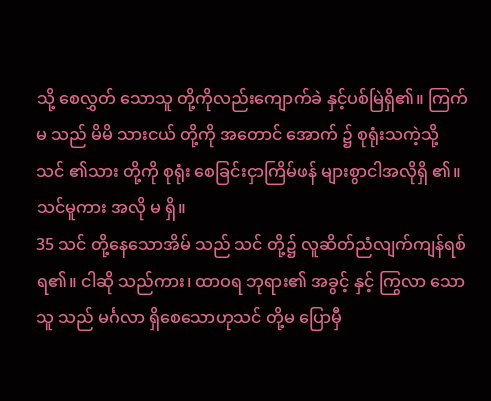သို့ စေလွှတ် သောသူ တို့ကိုလည်းကျောက်ခဲ နှင့်ပစ်မြဲရှိ၏။ ကြက်မ သည် မိမိ သားငယ် တို့ကို အတောင် အောက် ၌ စုရုံးသကဲ့သို့ သင် ၏သား တို့ကို စုရုံး စေခြင်းငှာကြိမ်ဖန် များစွာငါအလိုရှိ ၏။ သင်မူကား အလို မ ရှိ။
35 သင် တို့နေသောအိမ် သည် သင် တို့၌ လူဆိတ်ညံလျက်ကျန်ရစ် ရ၏။ ငါဆို သည်ကား၊ ထာဝရ ဘုရား၏ အခွင့် နှင့် ကြွလာ သောသူ သည် မင်္ဂလာ ရှိစေသောဟုသင် တို့မ ပြောမှီ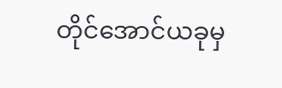တိုင်အောင်ယခုမှ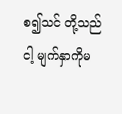စ၍သင် တို့သည် ငါ့ မျက်နှာကိုမ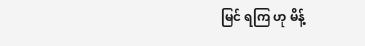မြင် ရကြ ဟု မိန့်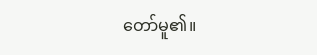တော်မူ၏။